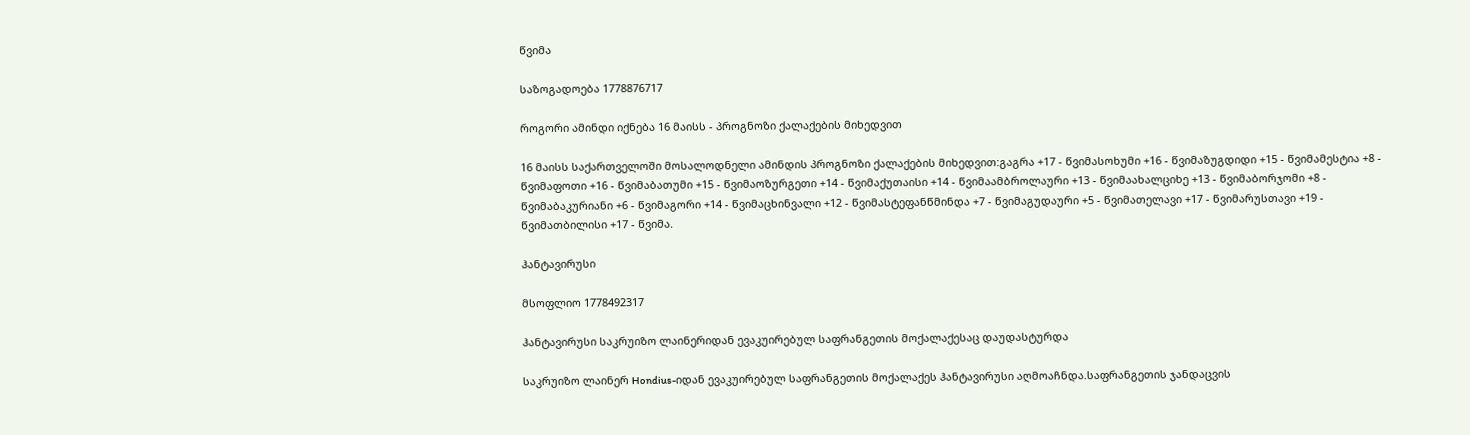წვიმა

საზოგადოება 1778876717

როგორი ამინდი იქნება 16 მაისს - პროგნოზი ქალაქების მიხედვით

16 მაისს საქართველოში მოსალოდნელი ამინდის პროგნოზი ქალაქების მიხედვით:გაგრა +17 - წვიმასოხუმი +16 - წვიმაზუგდიდი +15 - წვიმამესტია +8 - წვიმაფოთი +16 - წვიმაბათუმი +15 - წვიმაოზურგეთი +14 - წვიმაქუთაისი +14 - წვიმაამბროლაური +13 - წვიმაახალციხე +13 - წვიმაბორჯომი +8 - წვიმაბაკურიანი +6 - წვიმაგორი +14 - წვიმაცხინვალი +12 - წვიმასტეფანწმინდა +7 - წვიმაგუდაური +5 - წვიმათელავი +17 - წვიმარუსთავი +19 - წვიმათბილისი +17 - წვიმა.

ჰანტავირუსი

მსოფლიო 1778492317

ჰანტავირუსი საკრუიზო ლაინერიდან ევაკუირებულ საფრანგეთის მოქალაქესაც დაუდასტურდა

საკრუიზო ლაინერ Hondius-იდან ევაკუირებულ საფრანგეთის მოქალაქეს ჰანტავირუსი აღმოაჩნდა.საფრანგეთის ჯანდაცვის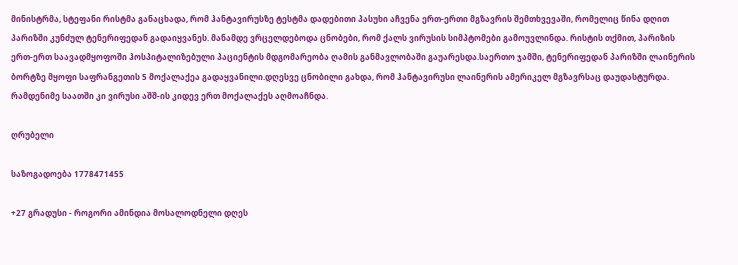მინისტრმა, სტეფანი რისტმა განაცხადა, რომ ჰანტავირუსზე ტესტმა დადებითი პასუხი აჩვენა ერთ-ერთი მგზავრის შემთხვევაში, რომელიც წინა დღით პარიზში კუნძულ ტენერიფედან გადაიყვანეს. მანამდე ვრცელდებოდა ცნობები, რომ ქალს ვირუსის სიმპტომები გამოუვლინდა. რისტის თქმით, პარიზის ერთ-ერთ საავადმყოფოში ჰოსპიტალიზებული პაციენტის მდგომარეობა ღამის განმავლობაში გაუარესდა.საერთო ჯამში, ტენერიფედან პარიზში ლაინერის ბორტზე მყოფი საფრანგეთის 5 მოქალაქეა გადაყვანილი.დღესვე ცნობილი გახდა, რომ ჰანტავირუსი ლაინერის ამერიკელ მგზავრსაც დაუდასტურდა. რამდენიმე საათში კი ვირუსი აშშ-ის კიდევ ერთ მოქალაქეს აღმოაჩნდა.

ღრუბელი

საზოგადოება 1778471455

+27 გრადუსი - როგორი ამინდია მოსალოდნელი დღეს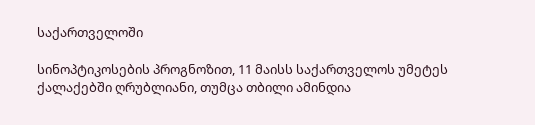საქართველოში

სინოპტიკოსების პროგნოზით, 11 მაისს საქართველოს უმეტეს ქალაქებში ღრუბლიანი, თუმცა თბილი ამინდია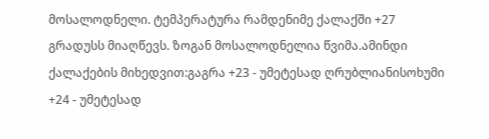მოსალოდნელი. ტემპერატურა რამდენიმე ქალაქში +27 გრადუსს მიაღწევს. ზოგან მოსალოდნელია წვიმა.ამინდი ქალაქების მიხედვით:გაგრა +23 - უმეტესად ღრუბლიანისოხუმი +24 - უმეტესად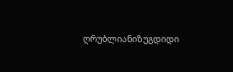ღრუბლიანიზუგდიდი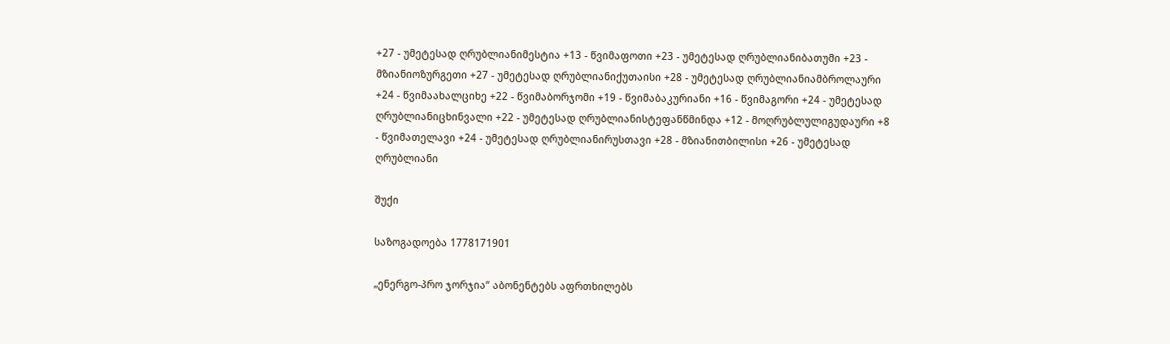+27 - უმეტესად ღრუბლიანიმესტია +13 - წვიმაფოთი +23 - უმეტესად ღრუბლიანიბათუმი +23 - მზიანიოზურგეთი +27 - უმეტესად ღრუბლიანიქუთაისი +28 - უმეტესად ღრუბლიანიამბროლაური +24 - წვიმაახალციხე +22 - წვიმაბორჯომი +19 - წვიმაბაკურიანი +16 - წვიმაგორი +24 - უმეტესად ღრუბლიანიცხინვალი +22 - უმეტესად ღრუბლიანისტეფანწმინდა +12 - მოღრუბლულიგუდაური +8 - წვიმათელავი +24 - უმეტესად ღრუბლიანირუსთავი +28 - მზიანითბილისი +26 - უმეტესად ღრუბლიანი

შუქი

საზოგადოება 1778171901

„ენერგო-პრო ჯორჯია“ აბონენტებს აფრთხილებს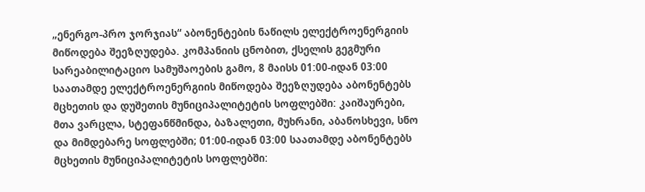„ენერგო-პრო ჯორჯიას“ აბონენტების ნაწილს ელექტროენერგიის მიწოდება შეეზღუდება. კომპანიის ცნობით, ქსელის გეგმური სარეაბილიტაციო სამუშაოების გამო, 8 მაისს 01:00-იდან 03:00 საათამდე ელექტროენერგიის მიწოდება შეეზღუდება აბონენტებს მცხეთის და დუშეთის მუნიციპალიტეტის სოფლებში: კაიშაურები, მთა ვარცლა, სტეფანწმინდა, ბაზალეთი, მუხრანი, აბანოსხევი, სნო და მიმდებარე სოფლებში; 01:00-იდან 03:00 საათამდე აბონენტებს მცხეთის მუნიციპალიტეტის სოფლებში: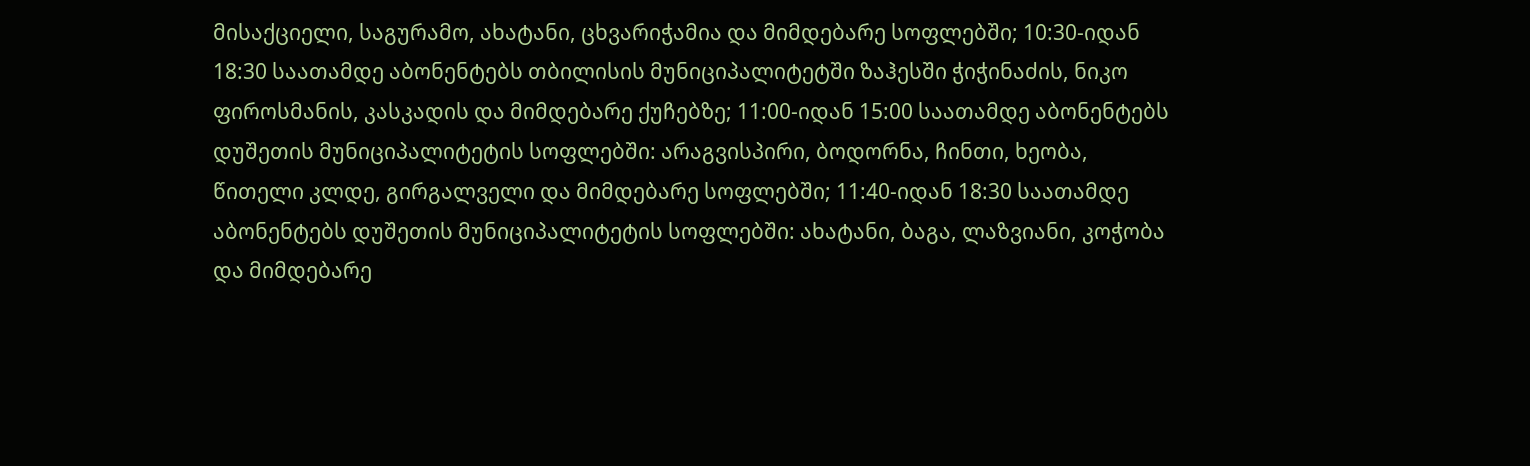მისაქციელი, საგურამო, ახატანი, ცხვარიჭამია და მიმდებარე სოფლებში; 10:30-იდან 18:30 საათამდე აბონენტებს თბილისის მუნიციპალიტეტში ზაჰესში ჭიჭინაძის, ნიკო ფიროსმანის, კასკადის და მიმდებარე ქუჩებზე; 11:00-იდან 15:00 საათამდე აბონენტებს დუშეთის მუნიციპალიტეტის სოფლებში: არაგვისპირი, ბოდორნა, ჩინთი, ხეობა, წითელი კლდე, გირგალველი და მიმდებარე სოფლებში; 11:40-იდან 18:30 საათამდე აბონენტებს დუშეთის მუნიციპალიტეტის სოფლებში: ახატანი, ბაგა, ლაზვიანი, კოჭობა და მიმდებარე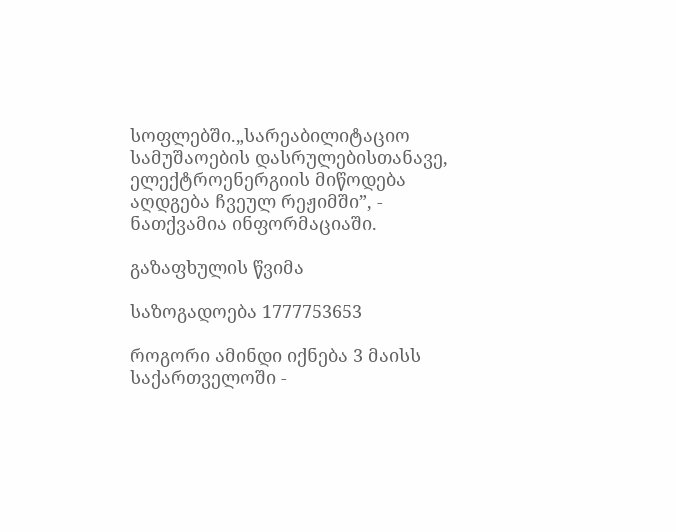სოფლებში.„სარეაბილიტაციო სამუშაოების დასრულებისთანავე, ელექტროენერგიის მიწოდება აღდგება ჩვეულ რეჟიმში”, - ნათქვამია ინფორმაციაში.

გაზაფხულის წვიმა

საზოგადოება 1777753653

როგორი ამინდი იქნება 3 მაისს საქართველოში -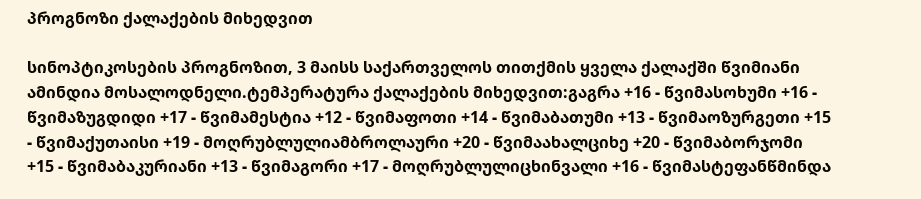პროგნოზი ქალაქების მიხედვით

სინოპტიკოსების პროგნოზით, 3 მაისს საქართველოს თითქმის ყველა ქალაქში წვიმიანი ამინდია მოსალოდნელი.ტემპერატურა ქალაქების მიხედვით:გაგრა +16 - წვიმასოხუმი +16 - წვიმაზუგდიდი +17 - წვიმამესტია +12 - წვიმაფოთი +14 - წვიმაბათუმი +13 - წვიმაოზურგეთი +15 - წვიმაქუთაისი +19 - მოღრუბლულიამბროლაური +20 - წვიმაახალციხე +20 - წვიმაბორჯომი +15 - წვიმაბაკურიანი +13 - წვიმაგორი +17 - მოღრუბლულიცხინვალი +16 - წვიმასტეფანწმინდა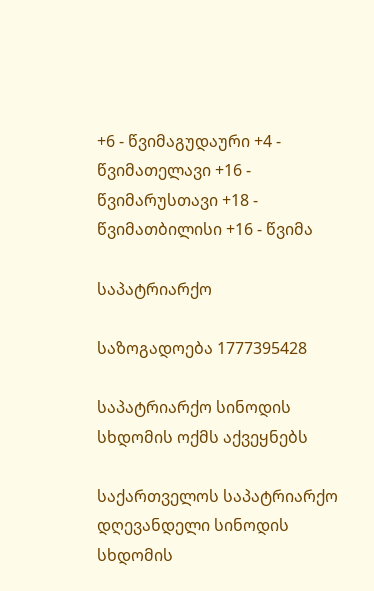+6 - წვიმაგუდაური +4 - წვიმათელავი +16 - წვიმარუსთავი +18 - წვიმათბილისი +16 - წვიმა

საპატრიარქო

საზოგადოება 1777395428

საპატრიარქო სინოდის სხდომის ოქმს აქვეყნებს

საქართველოს საპატრიარქო დღევანდელი სინოდის სხდომის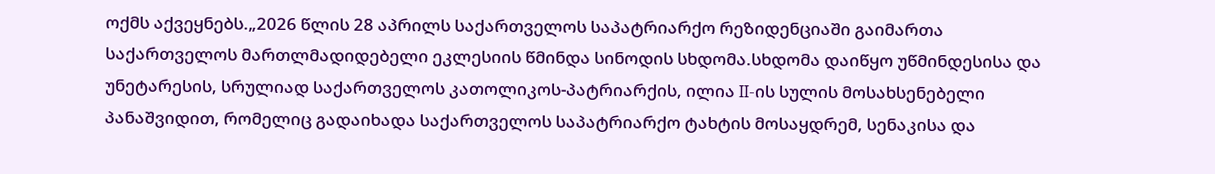ოქმს აქვეყნებს.„2026 წლის 28 აპრილს საქართველოს საპატრიარქო რეზიდენციაში გაიმართა საქართველოს მართლმადიდებელი ეკლესიის წმინდა სინოდის სხდომა.სხდომა დაიწყო უწმინდესისა და უნეტარესის, სრულიად საქართველოს კათოლიკოს-პატრიარქის, ილია II-ის სულის მოსახსენებელი პანაშვიდით, რომელიც გადაიხადა საქართველოს საპატრიარქო ტახტის მოსაყდრემ, სენაკისა და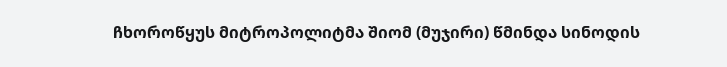ჩხოროწყუს მიტროპოლიტმა შიომ (მუჯირი) წმინდა სინოდის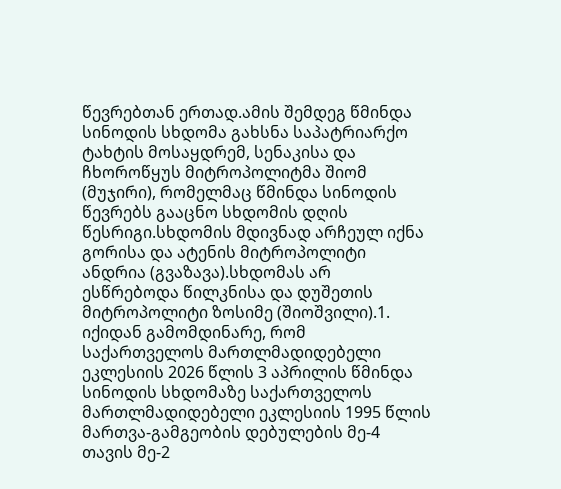წევრებთან ერთად.ამის შემდეგ წმინდა სინოდის სხდომა გახსნა საპატრიარქო ტახტის მოსაყდრემ, სენაკისა და ჩხოროწყუს მიტროპოლიტმა შიომ (მუჯირი), რომელმაც წმინდა სინოდის წევრებს გააცნო სხდომის დღის წესრიგი.სხდომის მდივნად არჩეულ იქნა გორისა და ატენის მიტროპოლიტი ანდრია (გვაზავა).სხდომას არ ესწრებოდა წილკნისა და დუშეთის მიტროპოლიტი ზოსიმე (შიოშვილი).1. იქიდან გამომდინარე, რომ საქართველოს მართლმადიდებელი ეკლესიის 2026 წლის 3 აპრილის წმინდა სინოდის სხდომაზე საქართველოს მართლმადიდებელი ეკლესიის 1995 წლის მართვა-გამგეობის დებულების მე-4 თავის მე-2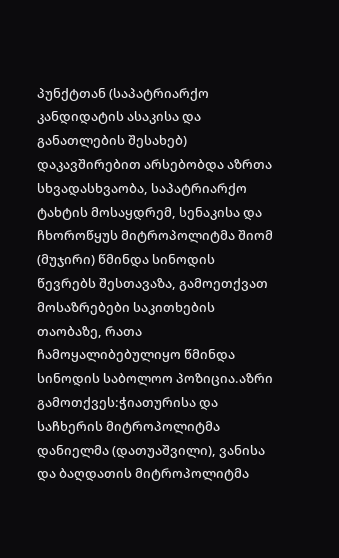პუნქტთან (საპატრიარქო კანდიდატის ასაკისა და განათლების შესახებ) დაკავშირებით არსებობდა აზრთა სხვადასხვაობა, საპატრიარქო ტახტის მოსაყდრემ, სენაკისა და ჩხოროწყუს მიტროპოლიტმა შიომ (მუჯირი) წმინდა სინოდის წევრებს შესთავაზა, გამოეთქვათ მოსაზრებები საკითხების თაობაზე, რათა ჩამოყალიბებულიყო წმინდა სინოდის საბოლოო პოზიცია.აზრი გამოთქვეს:ჭიათურისა და საჩხერის მიტროპოლიტმა დანიელმა (დათუაშვილი), ვანისა და ბაღდათის მიტროპოლიტმა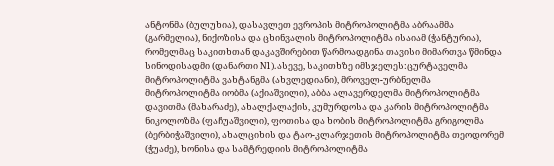ანტონმა (ბულუხია), დასავლეთ ევროპის მიტროპოლიტმა აბრაამმა (გარმელია), ნიქოზისა და ცხინვალის მიტროპოლიტმა ისაიამ (ჭანტურია), რომელმაც საკითხთან დაკავშირებით წარმოადგინა თავისი მიმართვა წმინდა სინოდისადმი (დანართი N1).ასევე, საკითხზე იმსჯელეს:ცურტაველმა მიტროპოლიტმა ვახტანგმა (ახვლედიანი), მროველ-ურბნელმა მიტროპოლიტმა იობმა (აქიაშვილი), აბბა ალავერდელმა მიტროპოლიტმა დავითმა (მახარაძე), ახალქალაქის, კუმურდოსა და კარის მიტროპოლიტმა ნიკოლოზმა (ფაჩუაშვილი), ფოთისა და ხობის მიტროპოლიტმა გრიგოლმა (ბერბიჭაშვილი), ახალციხის და ტაო-კლარჯეთის მიტროპოლიტმა თეოდორემ (ჭუაძე), ხონისა და სამტრედიის მიტროპოლიტმა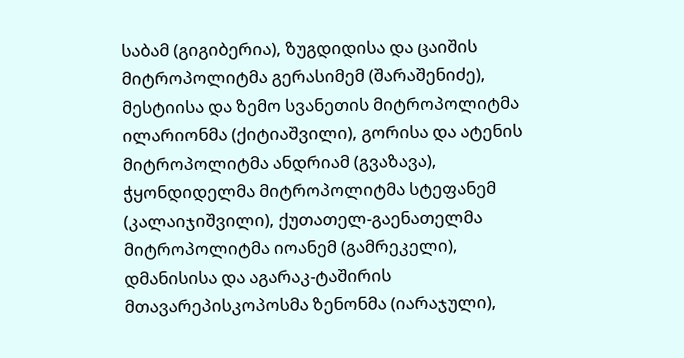საბამ (გიგიბერია), ზუგდიდისა და ცაიშის მიტროპოლიტმა გერასიმემ (შარაშენიძე), მესტიისა და ზემო სვანეთის მიტროპოლიტმა ილარიონმა (ქიტიაშვილი), გორისა და ატენის მიტროპოლიტმა ანდრიამ (გვაზავა), ჭყონდიდელმა მიტროპოლიტმა სტეფანემ (კალაიჯიშვილი), ქუთათელ-გაენათელმა მიტროპოლიტმა იოანემ (გამრეკელი), დმანისისა და აგარაკ-ტაშირის მთავარეპისკოპოსმა ზენონმა (იარაჯული),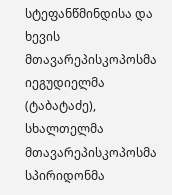სტეფანწმინდისა და ხევის მთავარეპისკოპოსმა იეგუდიელმა (ტაბატაძე), სხალთელმა მთავარეპისკოპოსმა სპირიდონმა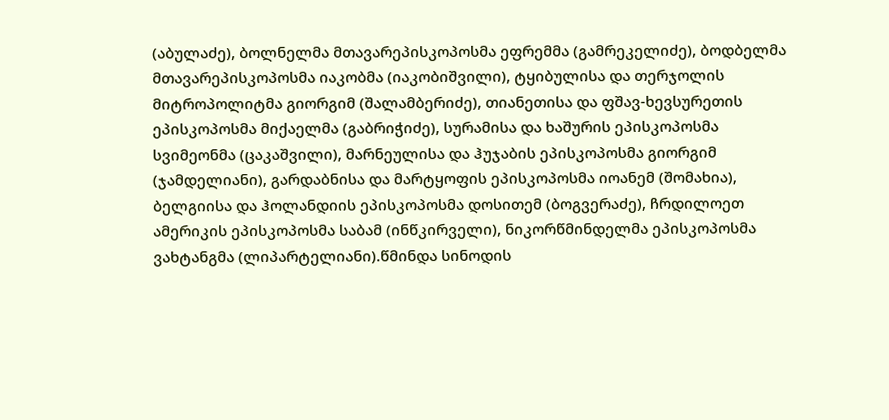(აბულაძე), ბოლნელმა მთავარეპისკოპოსმა ეფრემმა (გამრეკელიძე), ბოდბელმა მთავარეპისკოპოსმა იაკობმა (იაკობიშვილი), ტყიბულისა და თერჯოლის მიტროპოლიტმა გიორგიმ (შალამბერიძე), თიანეთისა და ფშავ-ხევსურეთის ეპისკოპოსმა მიქაელმა (გაბრიჭიძე), სურამისა და ხაშურის ეპისკოპოსმა სვიმეონმა (ცაკაშვილი), მარნეულისა და ჰუჯაბის ეპისკოპოსმა გიორგიმ (ჯამდელიანი), გარდაბნისა და მარტყოფის ეპისკოპოსმა იოანემ (შომახია), ბელგიისა და ჰოლანდიის ეპისკოპოსმა დოსითემ (ბოგვერაძე), ჩრდილოეთ ამერიკის ეპისკოპოსმა საბამ (ინწკირველი), ნიკორწმინდელმა ეპისკოპოსმა ვახტანგმა (ლიპარტელიანი).წმინდა სინოდის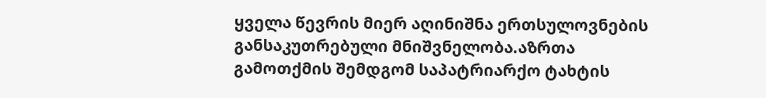ყველა წევრის მიერ აღინიშნა ერთსულოვნების განსაკუთრებული მნიშვნელობა.აზრთა გამოთქმის შემდგომ საპატრიარქო ტახტის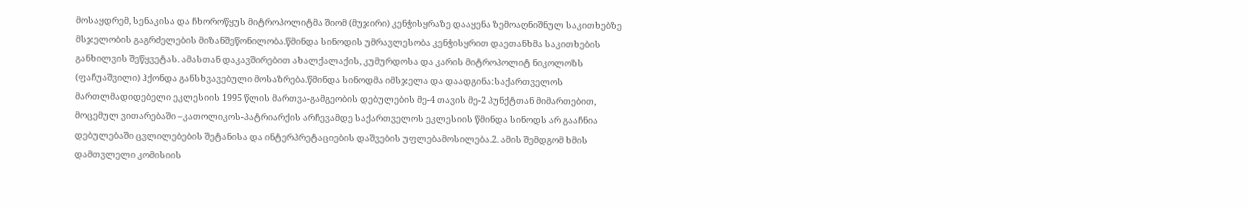მოსაყდრემ, სენაკისა და ჩხოროწყუს მიტროპოლიტმა შიომ (მუჯირი) კენჭისყრაზე დააყენა ზემოაღნიშნულ საკითხებზე მსჯელობის გაგრძელების მიზანშეწონილობა.წმინდა სინოდის უმრავლესობა კენჭისყრით დაეთანხმა საკითხების განხილვის შეწყვეტას. ამასთან დაკავშირებით ახალქალაქის, კუმურდოსა და კარის მიტროპოლიტ ნიკოლოზს (ფაჩუაშვილი) ჰქონდა განსხვავებული მოსაზრება.წმინდა სინოდმა იმსჯელა და დაადგინა:საქართველოს მართლმადიდებელი ეკლესიის 1995 წლის მართვა-გამგეობის დებულების მე-4 თავის მე-2 პუნქტთან მიმართებით, მოცემულ ვითარებაში –კათოლიკოს-პატრიარქის არჩევამდე საქართველოს ეკლესიის წმინდა სინოდს არ გააჩნია დებულებაში ცვლილებების შეტანისა და ინტერპრეტაციების დაშვების უფლებამოსილება.2. ამის შემდგომ ხმის დამთვლელი კომისიის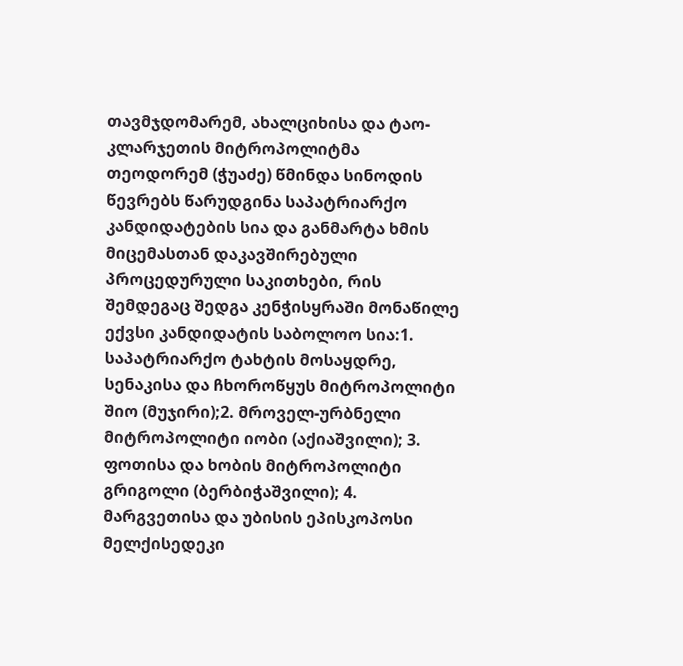თავმჯდომარემ, ახალციხისა და ტაო-კლარჯეთის მიტროპოლიტმა თეოდორემ (ჭუაძე) წმინდა სინოდის წევრებს წარუდგინა საპატრიარქო კანდიდატების სია და განმარტა ხმის მიცემასთან დაკავშირებული პროცედურული საკითხები, რის შემდეგაც შედგა კენჭისყრაში მონაწილე ექვსი კანდიდატის საბოლოო სია:1. საპატრიარქო ტახტის მოსაყდრე, სენაკისა და ჩხოროწყუს მიტროპოლიტი შიო (მუჯირი);2. მროველ-ურბნელი მიტროპოლიტი იობი (აქიაშვილი); 3. ფოთისა და ხობის მიტროპოლიტი გრიგოლი (ბერბიჭაშვილი); 4. მარგვეთისა და უბისის ეპისკოპოსი მელქისედეკი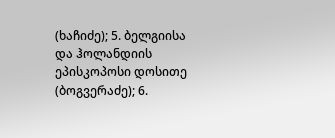(ხაჩიძე); 5. ბელგიისა და ჰოლანდიის ეპისკოპოსი დოსითე (ბოგვერაძე); 6.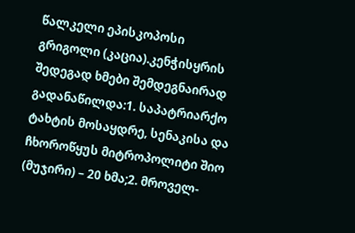წალკელი ეპისკოპოსი გრიგოლი (კაცია).კენჭისყრის შედეგად ხმები შემდეგნაირად გადანაწილდა:1. საპატრიარქო ტახტის მოსაყდრე, სენაკისა და ჩხოროწყუს მიტროპოლიტი შიო (მუჯირი) – 20 ხმა;2. მროველ-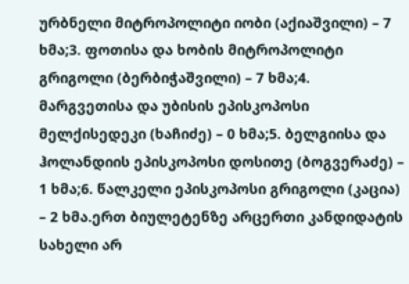ურბნელი მიტროპოლიტი იობი (აქიაშვილი) – 7 ხმა;3. ფოთისა და ხობის მიტროპოლიტი გრიგოლი (ბერბიჭაშვილი) – 7 ხმა;4. მარგვეთისა და უბისის ეპისკოპოსი მელქისედეკი (ხაჩიძე) – 0 ხმა;5. ბელგიისა და ჰოლანდიის ეპისკოპოსი დოსითე (ბოგვერაძე) – 1 ხმა;6. წალკელი ეპისკოპოსი გრიგოლი (კაცია) – 2 ხმა.ერთ ბიულეტენზე არცერთი კანდიდატის სახელი არ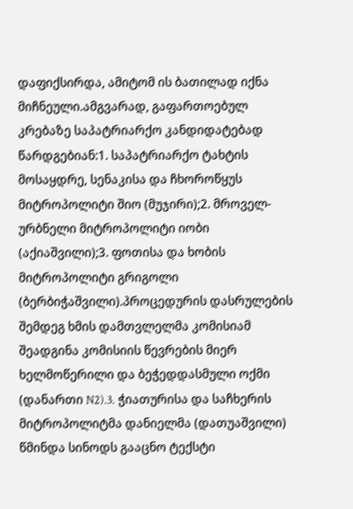დაფიქსირდა, ამიტომ ის ბათილად იქნა მიჩნეული.ამგვარად, გაფართოებულ კრებაზე საპატრიარქო კანდიდატებად წარდგებიან:1. საპატრიარქო ტახტის მოსაყდრე, სენაკისა და ჩხოროწყუს მიტროპოლიტი შიო (მუჯირი);2. მროველ-ურბნელი მიტროპოლიტი იობი (აქიაშვილი);3. ფოთისა და ხობის მიტროპოლიტი გრიგოლი (ბერბიჭაშვილი).პროცედურის დასრულების შემდეგ ხმის დამთვლელმა კომისიამ შეადგინა კომისიის წევრების მიერ ხელმოწერილი და ბეჭედდასმული ოქმი (დანართი N2).3. ჭიათურისა და საჩხერის მიტროპოლიტმა დანიელმა (დათუაშვილი) წმინდა სინოდს გააცნო ტექსტი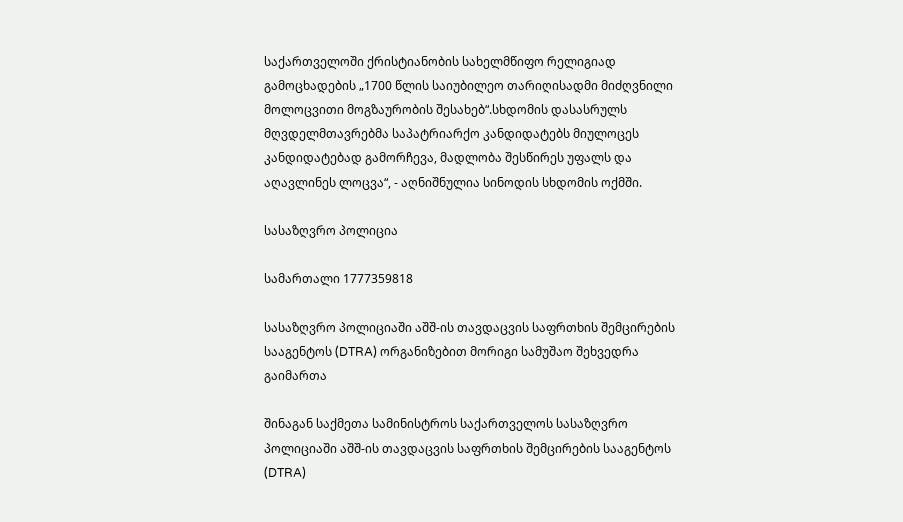საქართველოში ქრისტიანობის სახელმწიფო რელიგიად გამოცხადების „1700 წლის საიუბილეო თარიღისადმი მიძღვნილი მოლოცვითი მოგზაურობის შესახებ“.სხდომის დასასრულს მღვდელმთავრებმა საპატრიარქო კანდიდატებს მიულოცეს კანდიდატებად გამორჩევა, მადლობა შესწირეს უფალს და აღავლინეს ლოცვა“, - აღნიშნულია სინოდის სხდომის ოქმში.

სასაზღვრო პოლიცია

სამართალი 1777359818

სასაზღვრო პოლიციაში აშშ-ის თავდაცვის საფრთხის შემცირების სააგენტოს (DTRA) ორგანიზებით მორიგი სამუშაო შეხვედრა გაიმართა

შინაგან საქმეთა სამინისტროს საქართველოს სასაზღვრო პოლიციაში აშშ-ის თავდაცვის საფრთხის შემცირების სააგენტოს (DTRA)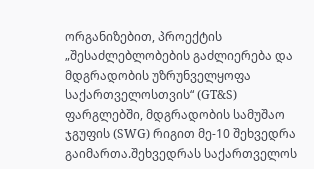ორგანიზებით, პროექტის „შესაძლებლობების გაძლიერება და მდგრადობის უზრუნველყოფა საქართველოსთვის“ (GT&S) ფარგლებში, მდგრადობის სამუშაო ჯგუფის (SWG) რიგით მე-10 შეხვედრა გაიმართა.შეხვედრას საქართველოს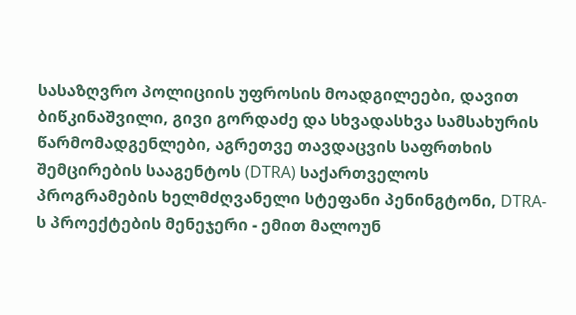სასაზღვრო პოლიციის უფროსის მოადგილეები, დავით ბიწკინაშვილი, გივი გორდაძე და სხვადასხვა სამსახურის წარმომადგენლები, აგრეთვე თავდაცვის საფრთხის შემცირების სააგენტოს (DTRA) საქართველოს პროგრამების ხელმძღვანელი სტეფანი პენინგტონი, DTRA-ს პროექტების მენეჯერი - ემით მალოუნ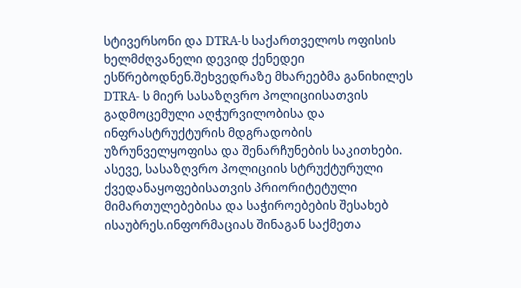სტივერსონი და DTRA-ს საქართველოს ოფისის ხელმძღვანელი დევიდ ქენედეი ესწრებოდნენ.შეხვედრაზე მხარეებმა განიხილეს DTRA- ს მიერ სასაზღვრო პოლიციისათვის გადმოცემული აღჭურვილობისა და ინფრასტრუქტურის მდგრადობის უზრუნველყოფისა და შენარჩუნების საკითხები. ასევე, სასაზღვრო პოლიციის სტრუქტურული ქვედანაყოფებისათვის პრიორიტეტული მიმართულებებისა და საჭიროებების შესახებ ისაუბრეს.ინფორმაციას შინაგან საქმეთა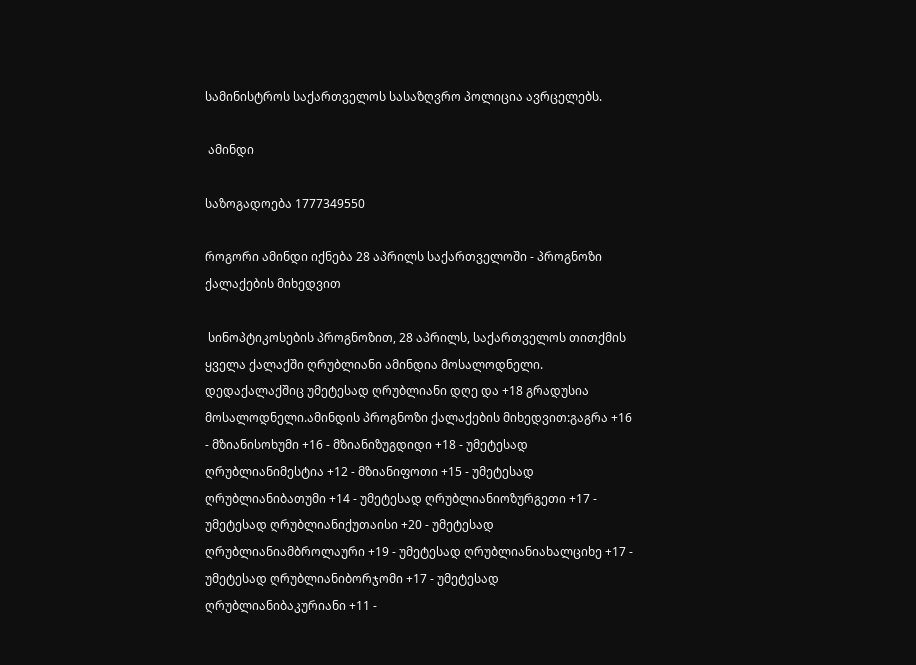სამინისტროს საქართველოს სასაზღვრო პოლიცია ავრცელებს.

 ამინდი

საზოგადოება 1777349550

როგორი ამინდი იქნება 28 აპრილს საქართველოში - პროგნოზი ქალაქების მიხედვით

 სინოპტიკოსების პროგნოზით, 28 აპრილს, საქართველოს თითქმის ყველა ქალაქში ღრუბლიანი ამინდია მოსალოდნელი. დედაქალაქშიც უმეტესად ღრუბლიანი დღე და +18 გრადუსია მოსალოდნელი.ამინდის პროგნოზი ქალაქების მიხედვით:გაგრა +16 - მზიანისოხუმი +16 - მზიანიზუგდიდი +18 - უმეტესად ღრუბლიანიმესტია +12 - მზიანიფოთი +15 - უმეტესად ღრუბლიანიბათუმი +14 - უმეტესად ღრუბლიანიოზურგეთი +17 - უმეტესად ღრუბლიანიქუთაისი +20 - უმეტესად ღრუბლიანიამბროლაური +19 - უმეტესად ღრუბლიანიახალციხე +17 - უმეტესად ღრუბლიანიბორჯომი +17 - უმეტესად ღრუბლიანიბაკურიანი +11 -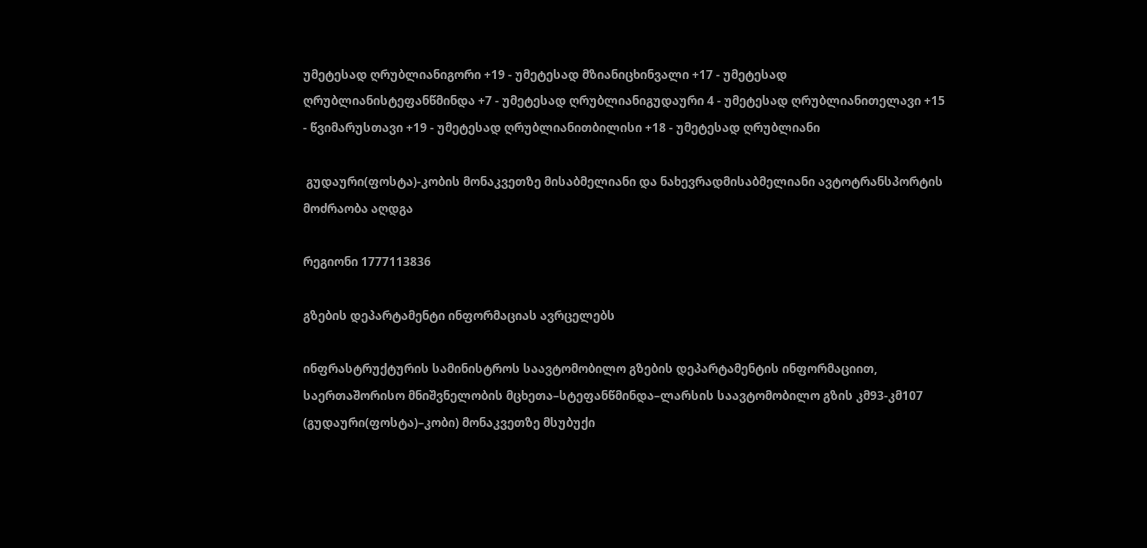უმეტესად ღრუბლიანიგორი +19 - უმეტესად მზიანიცხინვალი +17 - უმეტესად ღრუბლიანისტეფანწმინდა +7 - უმეტესად ღრუბლიანიგუდაური 4 - უმეტესად ღრუბლიანითელავი +15 - წვიმარუსთავი +19 - უმეტესად ღრუბლიანითბილისი +18 - უმეტესად ღრუბლიანი

 გუდაური(ფოსტა)-კობის მონაკვეთზე მისაბმელიანი და ნახევრადმისაბმელიანი ავტოტრანსპორტის მოძრაობა აღდგა

რეგიონი 1777113836

გზების დეპარტამენტი ინფორმაციას ავრცელებს

ინფრასტრუქტურის სამინისტროს საავტომობილო გზების დეპარტამენტის ინფორმაციით, საერთაშორისო მნიშვნელობის მცხეთა–სტეფანწმინდა–ლარსის საავტომობილო გზის კმ93-კმ107 (გუდაური(ფოსტა)–კობი) მონაკვეთზე მსუბუქი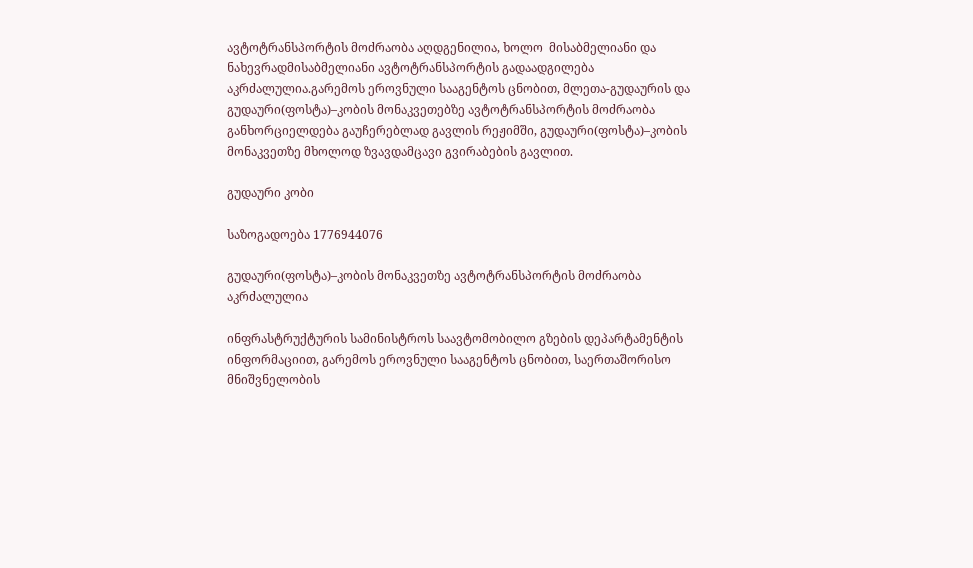ავტოტრანსპორტის მოძრაობა აღდგენილია, ხოლო  მისაბმელიანი და ნახევრადმისაბმელიანი ავტოტრანსპორტის გადაადგილება აკრძალულია.გარემოს ეროვნული სააგენტოს ცნობით, მლეთა-გუდაურის და გუდაური(ფოსტა)–კობის მონაკვეთებზე ავტოტრანსპორტის მოძრაობა განხორციელდება გაუჩერებლად გავლის რეჟიმში, გუდაური(ფოსტა)–კობის მონაკვეთზე მხოლოდ ზვავდამცავი გვირაბების გავლით.

გუდაური კობი

საზოგადოება 1776944076

გუდაური(ფოსტა)–კობის მონაკვეთზე ავტოტრანსპორტის მოძრაობა აკრძალულია

ინფრასტრუქტურის სამინისტროს საავტომობილო გზების დეპარტამენტის ინფორმაციით, გარემოს ეროვნული სააგენტოს ცნობით, საერთაშორისო მნიშვნელობის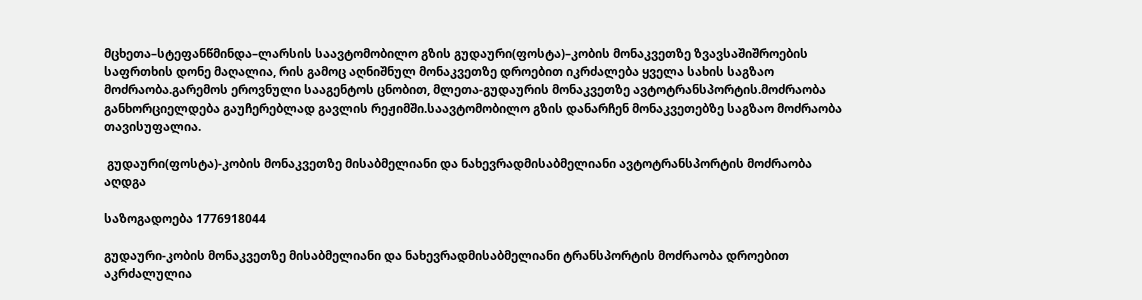მცხეთა–სტეფანწმინდა–ლარსის საავტომობილო გზის გუდაური(ფოსტა)–კობის მონაკვეთზე ზვავსაშიშროების საფრთხის დონე მაღალია, რის გამოც აღნიშნულ მონაკვეთზე დროებით იკრძალება ყველა სახის საგზაო მოძრაობა.გარემოს ეროვნული სააგენტოს ცნობით, მლეთა-გუდაურის მონაკვეთზე ავტოტრანსპორტის.მოძრაობა განხორციელდება გაუჩერებლად გავლის რეჟიმში.საავტომობილო გზის დანარჩენ მონაკვეთებზე საგზაო მოძრაობა თავისუფალია.

 გუდაური(ფოსტა)-კობის მონაკვეთზე მისაბმელიანი და ნახევრადმისაბმელიანი ავტოტრანსპორტის მოძრაობა აღდგა

საზოგადოება 1776918044

გუდაური-კობის მონაკვეთზე მისაბმელიანი და ნახევრადმისაბმელიანი ტრანსპორტის მოძრაობა დროებით აკრძალულია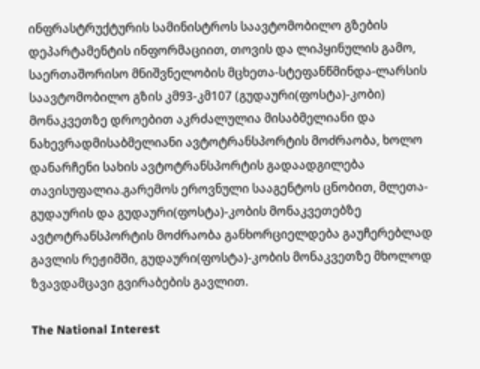ინფრასტრუქტურის სამინისტროს საავტომობილო გზების დეპარტამენტის ინფორმაციით, თოვის და ლიპყინულის გამო, საერთაშორისო მნიშვნელობის მცხეთა-სტეფანწმინდა-ლარსის საავტომობილო გზის კმ93-კმ107 (გუდაური(ფოსტა)-კობი) მონაკვეთზე დროებით აკრძალულია მისაბმელიანი და ნახევრადმისაბმელიანი ავტოტრანსპორტის მოძრაობა, ხოლო დანარჩენი სახის ავტოტრანსპორტის გადაადგილება თავისუფალია.გარემოს ეროვნული სააგენტოს ცნობით, მლეთა-გუდაურის და გუდაური(ფოსტა)-კობის მონაკვეთებზე ავტოტრანსპორტის მოძრაობა განხორციელდება გაუჩერებლად გავლის რეჟიმში, გუდაური(ფოსტა)-კობის მონაკვეთზე მხოლოდ ზვავდამცავი გვირაბების გავლით.

The National Interest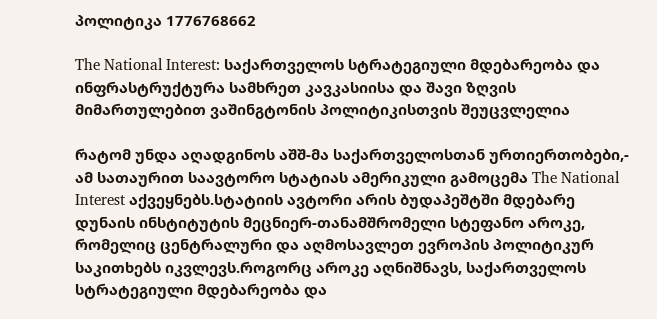პოლიტიკა 1776768662

The National Interest: საქართველოს სტრატეგიული მდებარეობა და ინფრასტრუქტურა სამხრეთ კავკასიისა და შავი ზღვის მიმართულებით ვაშინგტონის პოლიტიკისთვის შეუცვლელია

რატომ უნდა აღადგინოს აშშ-მა საქართველოსთან ურთიერთობები,- ამ სათაურით საავტორო სტატიას ამერიკული გამოცემა The National Interest აქვეყნებს.სტატიის ავტორი არის ბუდაპეშტში მდებარე დუნაის ინსტიტუტის მეცნიერ-თანამშრომელი სტეფანო აროკე, რომელიც ცენტრალური და აღმოსავლეთ ევროპის პოლიტიკურ საკითხებს იკვლევს.როგორც აროკე აღნიშნავს, საქართველოს სტრატეგიული მდებარეობა და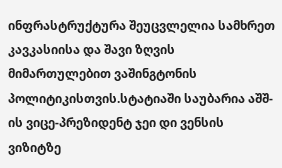ინფრასტრუქტურა შეუცვლელია სამხრეთ კავკასიისა და შავი ზღვის მიმართულებით ვაშინგტონის პოლიტიკისთვის.სტატიაში საუბარია აშშ-ის ვიცე-პრეზიდენტ ჯეი დი ვენსის ვიზიტზე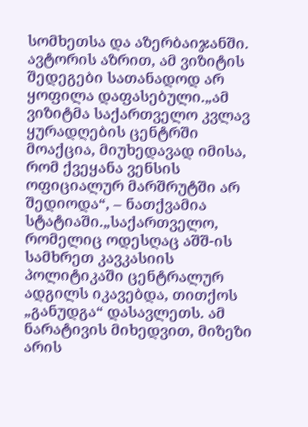სომხეთსა და აზერბაიჯანში. ავტორის აზრით, ამ ვიზიტის შედეგები სათანადოდ არ ყოფილა დაფასებული.„ამ ვიზიტმა საქართველო კვლავ ყურადღების ცენტრში მოაქცია, მიუხედავად იმისა, რომ ქვეყანა ვენსის ოფიციალურ მარშრუტში არ შედიოდა“, – ნათქვამია სტატიაში.„საქართველო, რომელიც ოდესღაც აშშ-ის სამხრეთ კავკასიის პოლიტიკაში ცენტრალურ ადგილს იკავებდა, თითქოს „განუდგა“ დასავლეთს. ამ ნარატივის მიხედვით, მიზეზი არის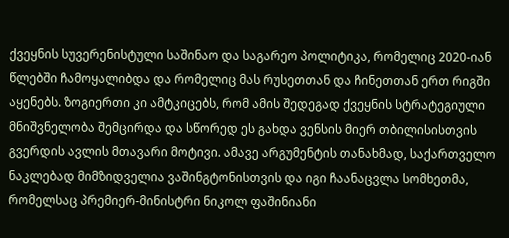ქვეყნის სუვერენისტული საშინაო და საგარეო პოლიტიკა, რომელიც 2020-იან წლებში ჩამოყალიბდა და რომელიც მას რუსეთთან და ჩინეთთან ერთ რიგში აყენებს. ზოგიერთი კი ამტკიცებს, რომ ამის შედეგად ქვეყნის სტრატეგიული მნიშვნელობა შემცირდა და სწორედ ეს გახდა ვენსის მიერ თბილისისთვის გვერდის ავლის მთავარი მოტივი. ამავე არგუმენტის თანახმად, საქართველო ნაკლებად მიმზიდველია ვაშინგტონისთვის და იგი ჩაანაცვლა სომხეთმა, რომელსაც პრემიერ-მინისტრი ნიკოლ ფაშინიანი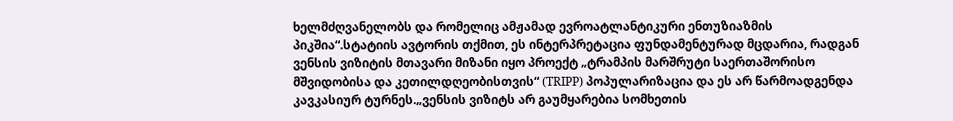ხელმძღვანელობს და რომელიც ამჟამად ევროატლანტიკური ენთუზიაზმის პიკშია“.სტატიის ავტორის თქმით, ეს ინტერპრეტაცია ფუნდამენტურად მცდარია, რადგან ვენსის ვიზიტის მთავარი მიზანი იყო პროექტ „ტრამპის მარშრუტი საერთაშორისო მშვიდობისა და კეთილდღეობისთვის“ (TRIPP) პოპულარიზაცია და ეს არ წარმოადგენდა კავკასიურ ტურნეს.„ვენსის ვიზიტს არ გაუმყარებია სომხეთის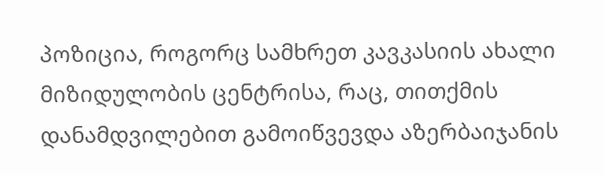პოზიცია, როგორც სამხრეთ კავკასიის ახალი მიზიდულობის ცენტრისა, რაც, თითქმის დანამდვილებით გამოიწვევდა აზერბაიჯანის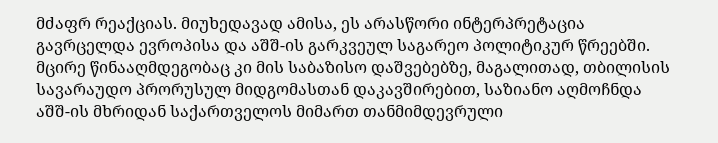მძაფრ რეაქციას. მიუხედავად ამისა, ეს არასწორი ინტერპრეტაცია გავრცელდა ევროპისა და აშშ-ის გარკვეულ საგარეო პოლიტიკურ წრეებში. მცირე წინააღმდეგობაც კი მის საბაზისო დაშვებებზე, მაგალითად, თბილისის სავარაუდო პრორუსულ მიდგომასთან დაკავშირებით, საზიანო აღმოჩნდა აშშ-ის მხრიდან საქართველოს მიმართ თანმიმდევრული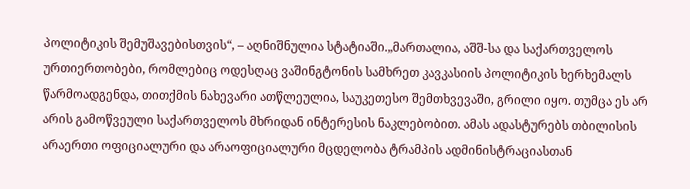პოლიტიკის შემუშავებისთვის“, – აღნიშნულია სტატიაში.„მართალია, აშშ-სა და საქართველოს ურთიერთობები, რომლებიც ოდესღაც ვაშინგტონის სამხრეთ კავკასიის პოლიტიკის ხერხემალს წარმოადგენდა, თითქმის ნახევარი ათწლეულია, საუკეთესო შემთხვევაში, გრილი იყო. თუმცა ეს არ არის გამოწვეული საქართველოს მხრიდან ინტერესის ნაკლებობით. ამას ადასტურებს თბილისის არაერთი ოფიციალური და არაოფიციალური მცდელობა ტრამპის ადმინისტრაციასთან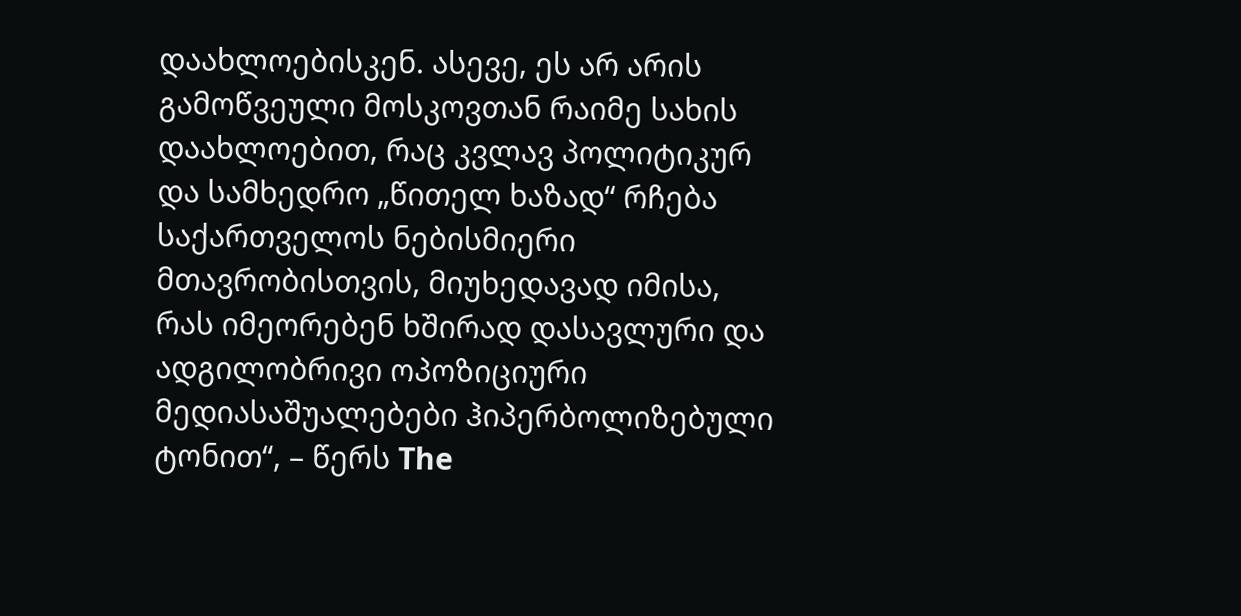დაახლოებისკენ. ასევე, ეს არ არის გამოწვეული მოსკოვთან რაიმე სახის დაახლოებით, რაც კვლავ პოლიტიკურ და სამხედრო „წითელ ხაზად“ რჩება საქართველოს ნებისმიერი მთავრობისთვის, მიუხედავად იმისა, რას იმეორებენ ხშირად დასავლური და ადგილობრივი ოპოზიციური მედიასაშუალებები ჰიპერბოლიზებული ტონით“, – წერს The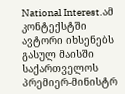National Interest.ამ კონტექსტში ავტორი იხსენებს გასულ მაისში საქართველოს პრემიერ-მინისტრ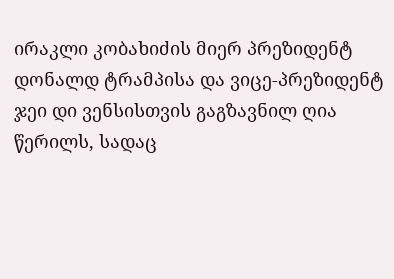ირაკლი კობახიძის მიერ პრეზიდენტ დონალდ ტრამპისა და ვიცე-პრეზიდენტ ჯეი დი ვენსისთვის გაგზავნილ ღია წერილს, სადაც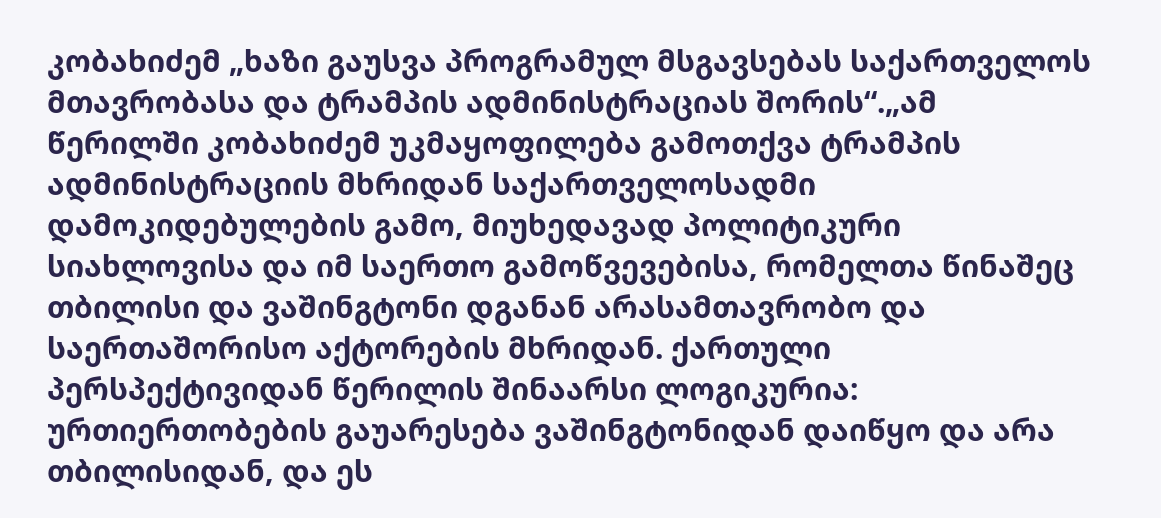კობახიძემ „ხაზი გაუსვა პროგრამულ მსგავსებას საქართველოს მთავრობასა და ტრამპის ადმინისტრაციას შორის“.„ამ წერილში კობახიძემ უკმაყოფილება გამოთქვა ტრამპის ადმინისტრაციის მხრიდან საქართველოსადმი დამოკიდებულების გამო, მიუხედავად პოლიტიკური სიახლოვისა და იმ საერთო გამოწვევებისა, რომელთა წინაშეც თბილისი და ვაშინგტონი დგანან არასამთავრობო და საერთაშორისო აქტორების მხრიდან. ქართული პერსპექტივიდან წერილის შინაარსი ლოგიკურია: ურთიერთობების გაუარესება ვაშინგტონიდან დაიწყო და არა თბილისიდან, და ეს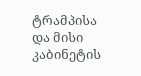ტრამპისა და მისი კაბინეტის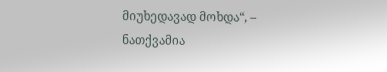მიუხედავად მოხდა“, – ნათქვამია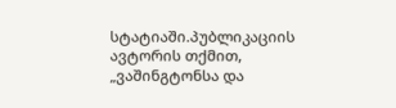სტატიაში.პუბლიკაციის ავტორის თქმით, „ვაშინგტონსა და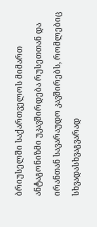ბრიუსელში საქართველოს მიმართ ანტაგონიზმი უკავშირდება რუსეთთან და ირანთან სავარაუდო კავშირებს, რომლებიც სხვადასხვაგვარად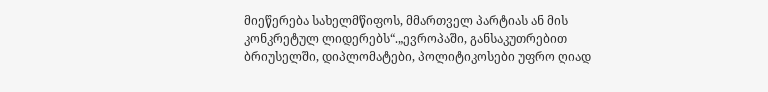მიეწერება სახელმწიფოს, მმართველ პარტიას ან მის კონკრეტულ ლიდერებს“.„ევროპაში, განსაკუთრებით ბრიუსელში, დიპლომატები, პოლიტიკოსები უფრო ღიად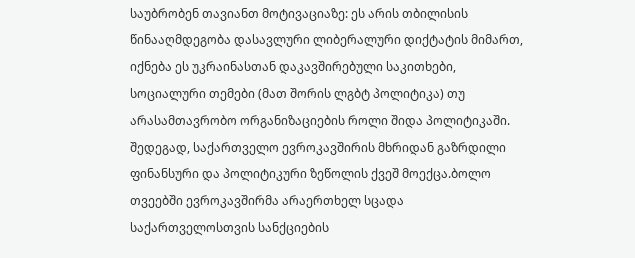საუბრობენ თავიანთ მოტივაციაზე: ეს არის თბილისის წინააღმდეგობა დასავლური ლიბერალური დიქტატის მიმართ, იქნება ეს უკრაინასთან დაკავშირებული საკითხები, სოციალური თემები (მათ შორის ლგბტ პოლიტიკა) თუ არასამთავრობო ორგანიზაციების როლი შიდა პოლიტიკაში. შედეგად, საქართველო ევროკავშირის მხრიდან გაზრდილი ფინანსური და პოლიტიკური ზეწოლის ქვეშ მოექცა.ბოლო თვეებში ევროკავშირმა არაერთხელ სცადა საქართველოსთვის სანქციების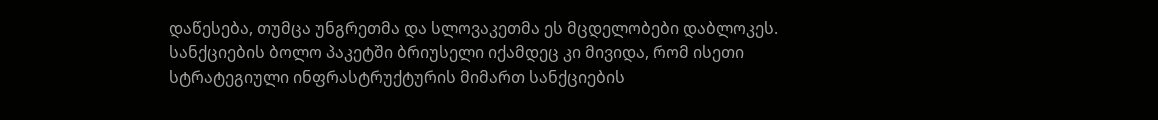დაწესება, თუმცა უნგრეთმა და სლოვაკეთმა ეს მცდელობები დაბლოკეს. სანქციების ბოლო პაკეტში ბრიუსელი იქამდეც კი მივიდა, რომ ისეთი სტრატეგიული ინფრასტრუქტურის მიმართ სანქციების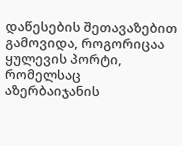დაწესების შეთავაზებით გამოვიდა, როგორიცაა ყულევის პორტი, რომელსაც აზერბაიჯანის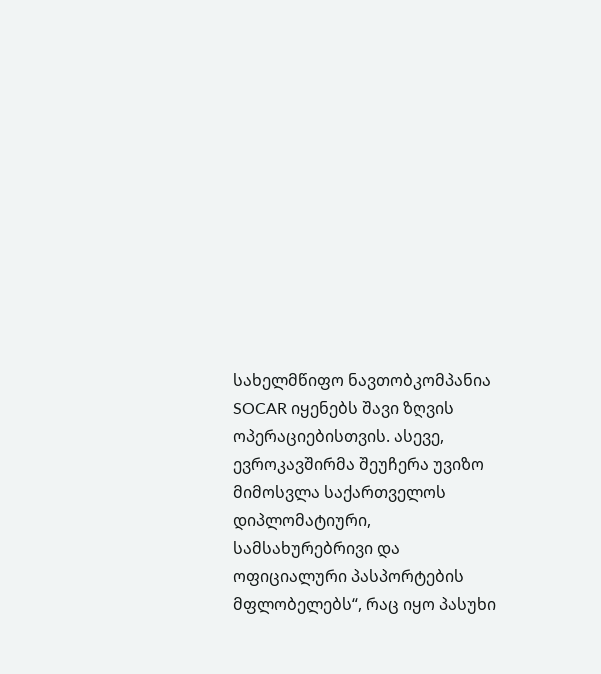სახელმწიფო ნავთობკომპანია SOCAR იყენებს შავი ზღვის ოპერაციებისთვის. ასევე, ევროკავშირმა შეუჩერა უვიზო მიმოსვლა საქართველოს დიპლომატიური, სამსახურებრივი და ოფიციალური პასპორტების მფლობელებს“, რაც იყო პასუხი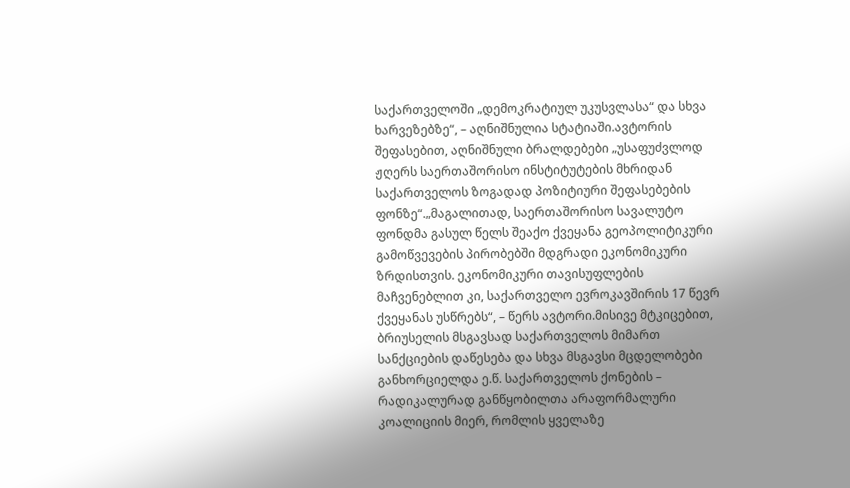საქართველოში „დემოკრატიულ უკუსვლასა“ და სხვა ხარვეზებზე“, – აღნიშნულია სტატიაში.ავტორის შეფასებით, აღნიშნული ბრალდებები „უსაფუძვლოდ ჟღერს საერთაშორისო ინსტიტუტების მხრიდან საქართველოს ზოგადად პოზიტიური შეფასებების ფონზე“.„მაგალითად, საერთაშორისო სავალუტო ფონდმა გასულ წელს შეაქო ქვეყანა გეოპოლიტიკური გამოწვევების პირობებში მდგრადი ეკონომიკური ზრდისთვის. ეკონომიკური თავისუფლების მაჩვენებლით კი, საქართველო ევროკავშირის 17 წევრ ქვეყანას უსწრებს“, – წერს ავტორი.მისივე მტკიცებით, ბრიუსელის მსგავსად საქართველოს მიმართ სანქციების დაწესება და სხვა მსგავსი მცდელობები განხორციელდა ე.წ. საქართველოს ქონების – რადიკალურად განწყობილთა არაფორმალური კოალიციის მიერ, რომლის ყველაზე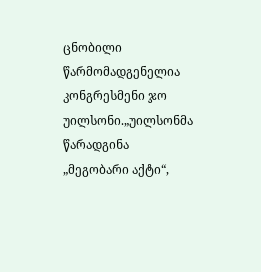ცნობილი წარმომადგენელია კონგრესმენი ჯო უილსონი.„უილსონმა წარადგინა „მეგობარი აქტი“,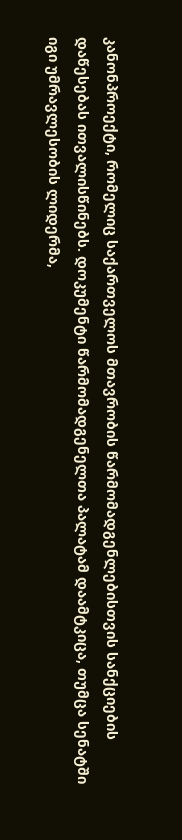კანონპროექტი, რომელიც საქართველოს მთავრობის წარმომადგენლებისთვის სანქციების დაწესებას ითვალისწინებს. დოკუმენტი წარმომადგენელთა პალატამ დაამტკიცა, თუმცა სენატში იგი უმრავლესობის ლიდერმა,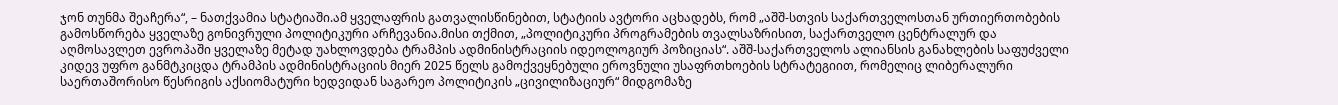ჯონ თუნმა შეაჩერა“, – ნათქვამია სტატიაში.ამ ყველაფრის გათვალისწინებით, სტატიის ავტორი აცხადებს, რომ „აშშ-სთვის საქართველოსთან ურთიერთობების გამოსწორება ყველაზე გონივრული პოლიტიკური არჩევანია.მისი თქმით, „პოლიტიკური პროგრამების თვალსაზრისით, საქართველო ცენტრალურ და აღმოსავლეთ ევროპაში ყველაზე მეტად უახლოვდება ტრამპის ადმინისტრაციის იდეოლოგიურ პოზიციას“. აშშ-საქართველოს ალიანსის განახლების საფუძველი კიდევ უფრო განმტკიცდა ტრამპის ადმინისტრაციის მიერ 2025 წელს გამოქვეყნებული ეროვნული უსაფრთხოების სტრატეგიით, რომელიც ლიბერალური საერთაშორისო წესრიგის აქსიომატური ხედვიდან საგარეო პოლიტიკის „ცივილიზაციურ“ მიდგომაზე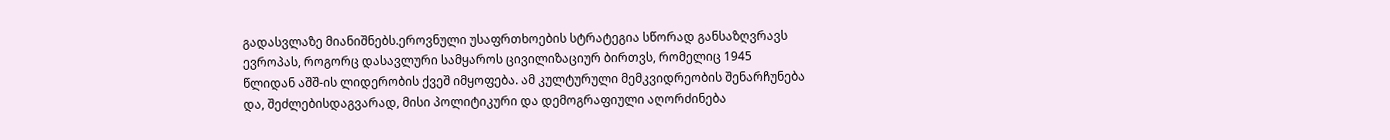გადასვლაზე მიანიშნებს.ეროვნული უსაფრთხოების სტრატეგია სწორად განსაზღვრავს ევროპას, როგორც დასავლური სამყაროს ცივილიზაციურ ბირთვს, რომელიც 1945 წლიდან აშშ-ის ლიდერობის ქვეშ იმყოფება. ამ კულტურული მემკვიდრეობის შენარჩუნება და, შეძლებისდაგვარად, მისი პოლიტიკური და დემოგრაფიული აღორძინება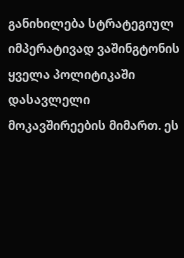განიხილება სტრატეგიულ იმპერატივად ვაშინგტონის ყველა პოლიტიკაში დასავლელი მოკავშირეების მიმართ. ეს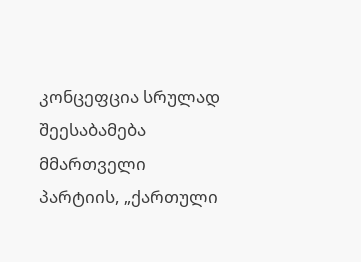კონცეფცია სრულად შეესაბამება მმართველი პარტიის, „ქართული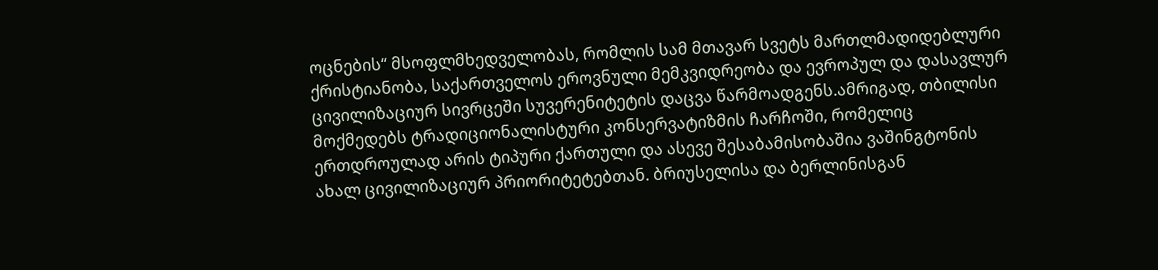ოცნების“ მსოფლმხედველობას, რომლის სამ მთავარ სვეტს მართლმადიდებლური ქრისტიანობა, საქართველოს ეროვნული მემკვიდრეობა და ევროპულ და დასავლურ ცივილიზაციურ სივრცეში სუვერენიტეტის დაცვა წარმოადგენს.ამრიგად, თბილისი მოქმედებს ტრადიციონალისტური კონსერვატიზმის ჩარჩოში, რომელიც ერთდროულად არის ტიპური ქართული და ასევე შესაბამისობაშია ვაშინგტონის ახალ ცივილიზაციურ პრიორიტეტებთან. ბრიუსელისა და ბერლინისგან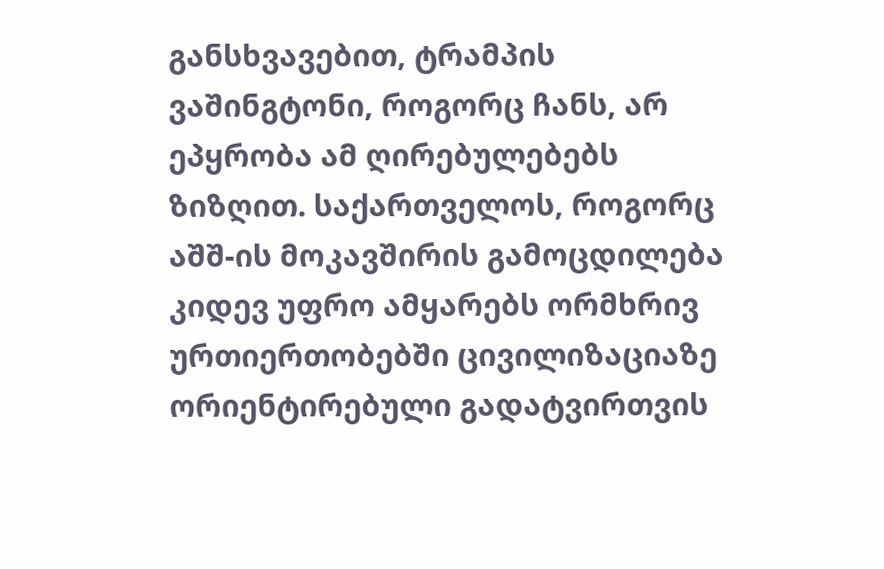განსხვავებით, ტრამპის ვაშინგტონი, როგორც ჩანს, არ ეპყრობა ამ ღირებულებებს ზიზღით. საქართველოს, როგორც აშშ-ის მოკავშირის გამოცდილება კიდევ უფრო ამყარებს ორმხრივ ურთიერთობებში ცივილიზაციაზე ორიენტირებული გადატვირთვის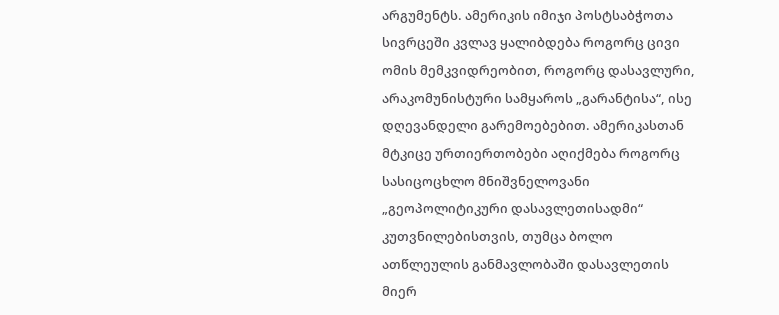არგუმენტს. ამერიკის იმიჯი პოსტსაბჭოთა სივრცეში კვლავ ყალიბდება როგორც ცივი ომის მემკვიდრეობით, როგორც დასავლური, არაკომუნისტური სამყაროს „გარანტისა“, ისე დღევანდელი გარემოებებით. ამერიკასთან მტკიცე ურთიერთობები აღიქმება როგორც სასიცოცხლო მნიშვნელოვანი „გეოპოლიტიკური დასავლეთისადმი“ კუთვნილებისთვის, თუმცა ბოლო ათწლეულის განმავლობაში დასავლეთის მიერ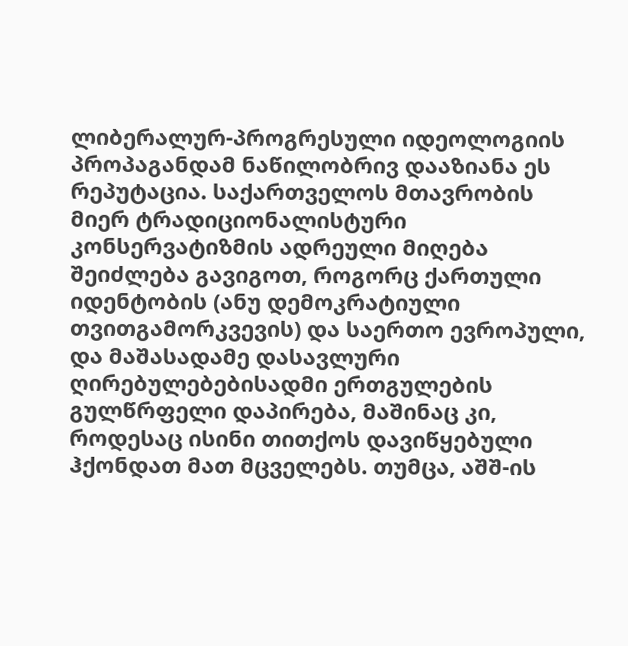ლიბერალურ-პროგრესული იდეოლოგიის პროპაგანდამ ნაწილობრივ დააზიანა ეს რეპუტაცია. საქართველოს მთავრობის მიერ ტრადიციონალისტური კონსერვატიზმის ადრეული მიღება შეიძლება გავიგოთ, როგორც ქართული იდენტობის (ანუ დემოკრატიული თვითგამორკვევის) და საერთო ევროპული, და მაშასადამე დასავლური ღირებულებებისადმი ერთგულების გულწრფელი დაპირება, მაშინაც კი, როდესაც ისინი თითქოს დავიწყებული ჰქონდათ მათ მცველებს. თუმცა, აშშ-ის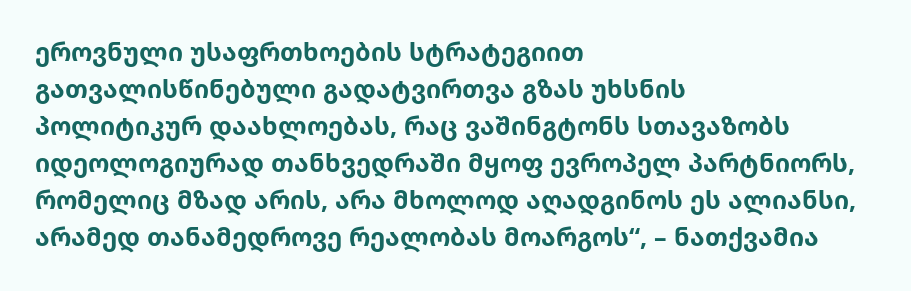ეროვნული უსაფრთხოების სტრატეგიით გათვალისწინებული გადატვირთვა გზას უხსნის პოლიტიკურ დაახლოებას, რაც ვაშინგტონს სთავაზობს იდეოლოგიურად თანხვედრაში მყოფ ევროპელ პარტნიორს, რომელიც მზად არის, არა მხოლოდ აღადგინოს ეს ალიანსი, არამედ თანამედროვე რეალობას მოარგოს“, – ნათქვამია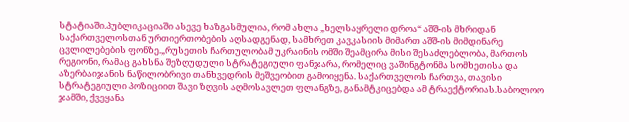სტატიაში.პუბლიკაციაში ასევე ხაზგასმულია, რომ ახლა „ხელსაყრელი დროა“ აშშ-ის მხრიდან საქართველოსთან ურთიერთობების აღსადგენად, სამხრეთ კავკასიის მიმართ აშშ-ის მიმდინარე ცვლილებების ფონზე.„რუსეთის ჩართულობამ უკრაინის ომში შეამცირა მისი შესაძლებლობა, მართოს რეგიონი, რამაც გახსნა შეზღუდული სტრატეგიული ფანჯარა, რომელიც ვაშინგტონმა სომხეთისა და აზერბაიჯანის ნაწილობრივი თანხვედრის მეშვეობით გამოიყენა. საქართველოს ჩართვა, თავისი სტრატეგიული პოზიციით შავი ზღვის აღმოსავლეთ ფლანგზე, განამტკიცებდა ამ ტრაექტორიას.საბოლოო ჯამში, ქვეყანა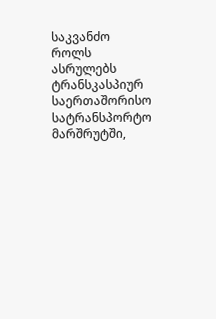საკვანძო როლს ასრულებს ტრანსკასპიურ საერთაშორისო სატრანსპორტო მარშრუტში,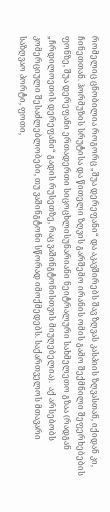რომელიც ცნობილია როგორც „შუა დერეფანი“ და აკავშირებს შავ ზღვას კასპიის ზღვასთან, იქიდან კი, ჩინეთთან. ჰორმუზის სრუტისა და წითელი ზღვის გარშემო ირანის ომის გამო შექმნილი შეფერხებების ფონზე, შუა დერეფანი ერთადერთი სიცოცხლისუნარიანი ნეიტრალური სახმელეთო გზაა (რადგან „ჩრდილოეთის დერეფანი“ გადის რუსეთზე, რაც ვაშინგტონისთვის მიუღებელია).  აქ არსებობს კომერციული შესაძლებლობები, თუ ვაშინგტონი სწორად იმოქმედებს. საქართველოს მთავარი საზღვაო პორტი, ფოთი,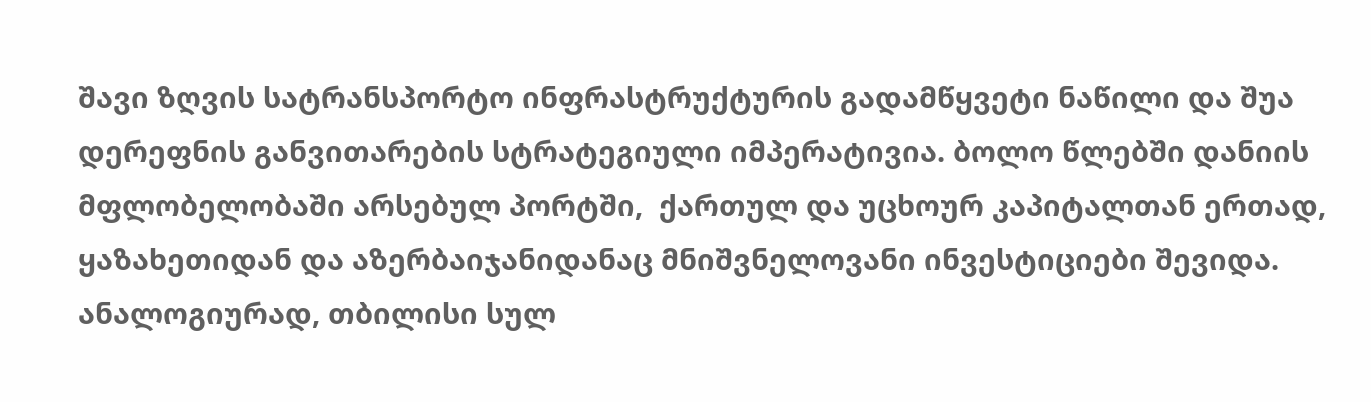შავი ზღვის სატრანსპორტო ინფრასტრუქტურის გადამწყვეტი ნაწილი და შუა დერეფნის განვითარების სტრატეგიული იმპერატივია. ბოლო წლებში დანიის მფლობელობაში არსებულ პორტში,  ქართულ და უცხოურ კაპიტალთან ერთად, ყაზახეთიდან და აზერბაიჯანიდანაც მნიშვნელოვანი ინვესტიციები შევიდა. ანალოგიურად, თბილისი სულ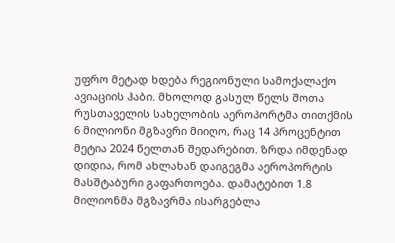უფრო მეტად ხდება რეგიონული სამოქალაქო ავიაციის ჰაბი. მხოლოდ გასულ წელს შოთა რუსთაველის სახელობის აეროპორტმა თითქმის 6 მილიონი მგზავრი მიიღო, რაც 14 პროცენტით მეტია 2024 წელთან შედარებით. ზრდა იმდენად დიდია, რომ ახლახან დაიგეგმა აეროპორტის მასშტაბური გაფართოება. დამატებით 1.8 მილიონმა მგზავრმა ისარგებლა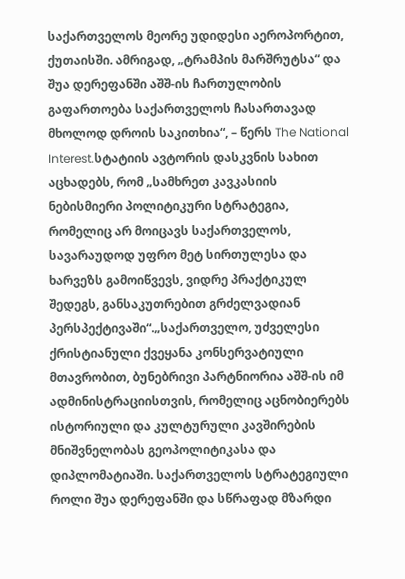საქართველოს მეორე უდიდესი აეროპორტით, ქუთაისში. ამრიგად, „ტრამპის მარშრუტსა“ და შუა დერეფანში აშშ-ის ჩართულობის გაფართოება საქართველოს ჩასართავად მხოლოდ დროის საკითხია“, – წერს The National Interest.სტატიის ავტორის დასკვნის სახით აცხადებს, რომ „სამხრეთ კავკასიის ნებისმიერი პოლიტიკური სტრატეგია, რომელიც არ მოიცავს საქართველოს, სავარაუდოდ უფრო მეტ სირთულესა და ხარვეზს გამოიწვევს, ვიდრე პრაქტიკულ შედეგს, განსაკუთრებით გრძელვადიან პერსპექტივაში“.„საქართველო, უძველესი ქრისტიანული ქვეყანა კონსერვატიული მთავრობით, ბუნებრივი პარტნიორია აშშ-ის იმ ადმინისტრაციისთვის, რომელიც აცნობიერებს ისტორიული და კულტურული კავშირების მნიშვნელობას გეოპოლიტიკასა და დიპლომატიაში. საქართველოს სტრატეგიული როლი შუა დერეფანში და სწრაფად მზარდი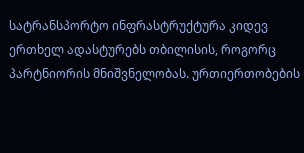სატრანსპორტო ინფრასტრუქტურა კიდევ ერთხელ ადასტურებს თბილისის, როგორც პარტნიორის მნიშვნელობას. ურთიერთობების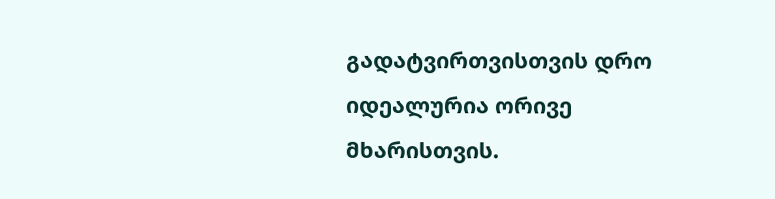გადატვირთვისთვის დრო იდეალურია ორივე მხარისთვის.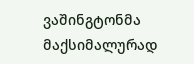ვაშინგტონმა მაქსიმალურად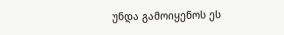უნდა გამოიყენოს ეს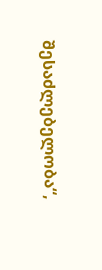შესაძლებელობა“,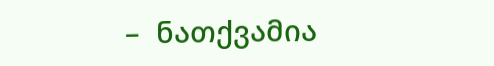–  ნათქვამია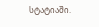სტატიაში.